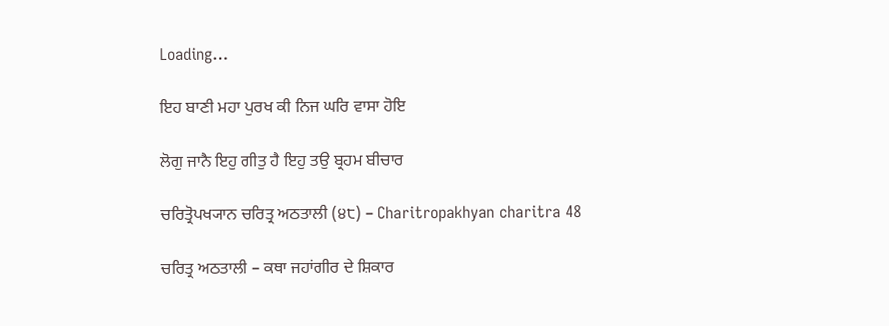Loading…

ਇਹ ਬਾਣੀ ਮਹਾ ਪੁਰਖ ਕੀ ਨਿਜ ਘਰਿ ਵਾਸਾ ਹੋਇ

ਲੋਗੁ ਜਾਨੈ ਇਹੁ ਗੀਤੁ ਹੈ ਇਹੁ ਤਉ ਬ੍ਰਹਮ ਬੀਚਾਰ

ਚਰਿਤ੍ਰੋਪਖ੍ਯਾਨ ਚਰਿਤ੍ਰ ਅਠਤਾਲੀ (੪੮) – Charitropakhyan charitra 48

ਚਰਿਤ੍ਰ ਅਠਤਾਲੀ – ਕਥਾ ਜਹਾਂਗੀਰ ਦੇ ਸ਼ਿਕਾਰ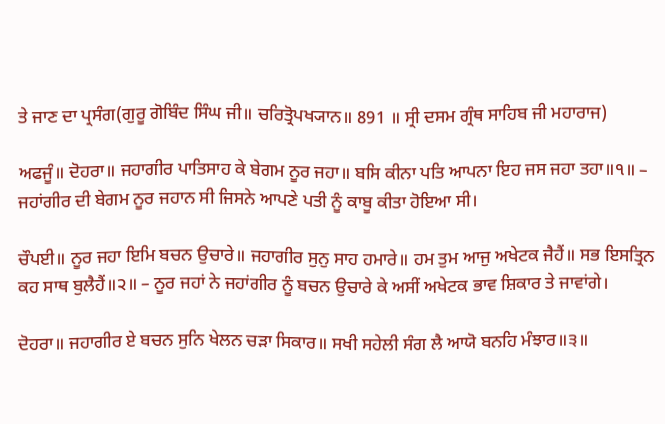ਤੇ ਜਾਣ ਦਾ ਪ੍ਰਸੰਗ(ਗੁਰੂ ਗੋਬਿੰਦ ਸਿੰਘ ਜੀ॥ ਚਰਿਤ੍ਰੋਪਖ੍ਯਾਨ॥ 891 ॥ ਸ੍ਰੀ ਦਸਮ ਗ੍ਰੰਥ ਸਾਹਿਬ ਜੀ ਮਹਾਰਾਜ)

ਅਫਜੂੰ॥ ਦੋਹਰਾ॥ ਜਹਾਗੀਰ ਪਾਤਿਸਾਹ ਕੇ ਬੇਗਮ ਨੂਰ ਜਹਾ॥ ਬਸਿ ਕੀਨਾ ਪਤਿ ਆਪਨਾ ਇਹ ਜਸ ਜਹਾ ਤਹਾ॥੧॥ – ਜਹਾਂਗੀਰ ਦੀ ਬੇਗਮ ਨੂਰ ਜਹਾਨ ਸੀ ਜਿਸਨੇ ਆਪਣੇ ਪਤੀ ਨੂੰ ਕਾਬੂ ਕੀਤਾ ਹੋਇਆ ਸੀ।

ਚੌਪਈ॥ ਨੂਰ ਜਹਾ ਇਮਿ ਬਚਨ ਉਚਾਰੇ॥ ਜਹਾਗੀਰ ਸੁਨੁ ਸਾਹ ਹਮਾਰੇ॥ ਹਮ ਤੁਮ ਆਜੁ ਅਖੇਟਕ ਜੈਹੈਂ॥ ਸਭ ਇਸਤ੍ਰਿਨ ਕਹ ਸਾਥ ਬੁਲੈਹੈਂ॥੨॥ – ਨੂਰ ਜਹਾਂ ਨੇ ਜਹਾਂਗੀਰ ਨੂੰ ਬਚਨ ਉਚਾਰੇ ਕੇ ਅਸੀਂ ਅਖੇਟਕ ਭਾਵ ਸ਼ਿਕਾਰ ਤੇ ਜਾਵਾਂਗੇ।

ਦੋਹਰਾ॥ ਜਹਾਗੀਰ ਏ ਬਚਨ ਸੁਨਿ ਖੇਲਨ ਚੜਾ ਸਿਕਾਰ॥ ਸਖੀ ਸਹੇਲੀ ਸੰਗ ਲੈ ਆਯੋ ਬਨਹਿ ਮੰਝਾਰ॥੩॥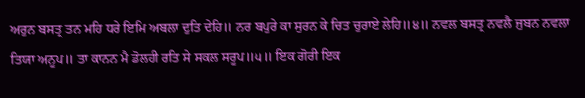ਅਰੁਨ ਬਸਤ੍ਰ ਤਨ ਮਹਿ ਧਰੇ ਇਮਿ ਅਬਲਾ ਦੁਤਿ ਦੇਹਿ॥ ਨਰ ਬਪੁਰੇ ਕਾ ਸੁਰਨ ਕੇ ਚਿਤ ਚੁਰਾਏ ਲੇਹਿ॥੪॥ ਨਵਲ ਬਸਤ੍ਰ ਨਵਲੈ ਜੁਬਨ ਨਵਲਾ ਤਿਯਾ ਅਨੂਪ॥ ਤਾ ਕਾਨਨ ਮੈ ਡੋਲਹੀ ਰਤਿ ਸੇ ਸਕਲ ਸਰੂਪ॥੫॥ ਇਕ ਗੋਰੀ ਇਕ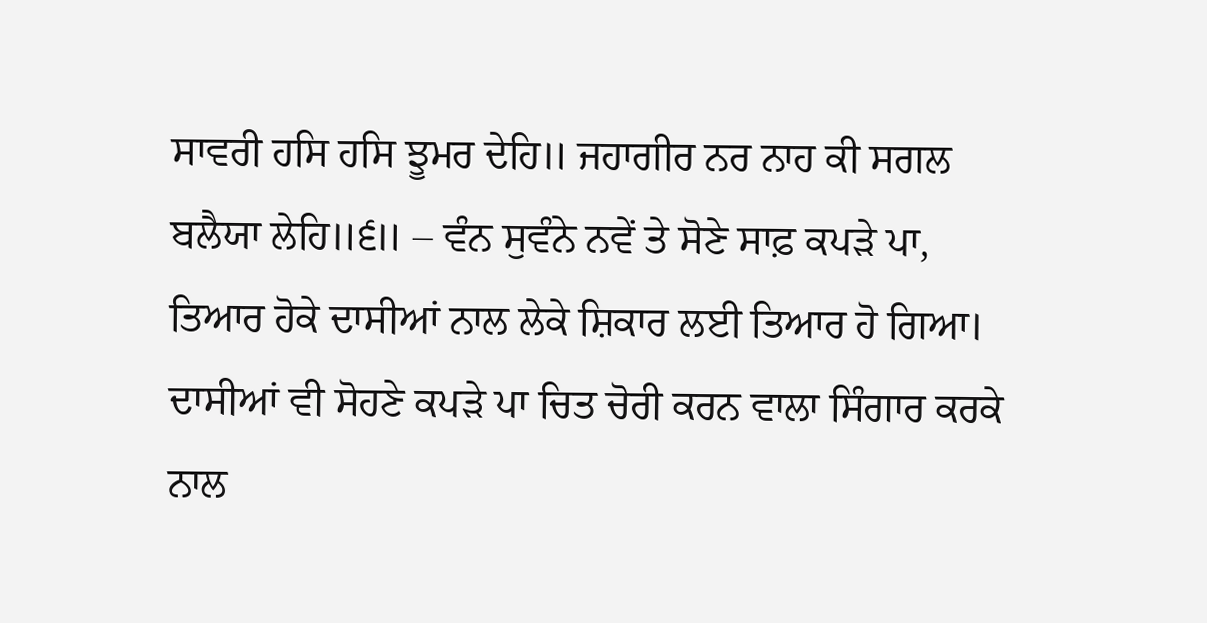ਸਾਵਰੀ ਹਸਿ ਹਸਿ ਝੂਮਰ ਦੇਹਿ॥ ਜਹਾਗੀਰ ਨਰ ਨਾਹ ਕੀ ਸਗਲ ਬਲੈਯਾ ਲੇਹਿ॥੬॥ – ਵੰਨ ਸੁਵੰਨੇ ਨਵੇਂ ਤੇ ਸੋਣੇ ਸਾਫ਼ ਕਪੜੇ ਪਾ, ਤਿਆਰ ਹੋਕੇ ਦਾਸੀਆਂ ਨਾਲ ਲੇਕੇ ਸ਼ਿਕਾਰ ਲਈ ਤਿਆਰ ਹੋ ਗਿਆ। ਦਾਸੀਆਂ ਵੀ ਸੋਹਣੇ ਕਪੜੇ ਪਾ ਚਿਤ ਚੋਰੀ ਕਰਨ ਵਾਲਾ ਸਿੰਗਾਰ ਕਰਕੇ ਨਾਲ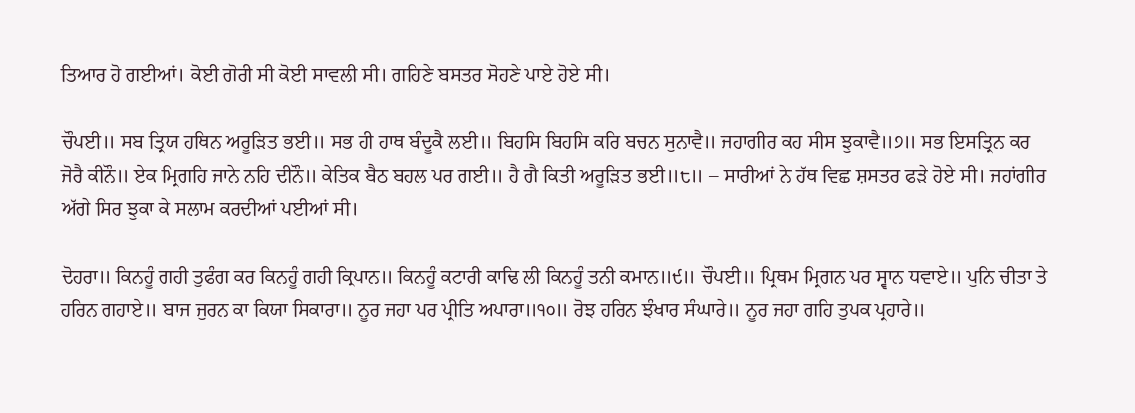ਤਿਆਰ ਹੋ ਗਈਆਂ। ਕੋਈ ਗੋਰੀ ਸੀ ਕੋਈ ਸਾਵਲੀ ਸੀ। ਗਹਿਣੇ ਬਸਤਰ ਸੋਹਣੇ ਪਾਏ ਹੋਏ ਸੀ।

ਚੌਪਈ॥ ਸਬ ਤ੍ਰਿਯ ਹਥਿਨ ਅਰੂੜਿਤ ਭਈ॥ ਸਭ ਹੀ ਹਾਥ ਬੰਦੂਕੈ ਲਈ॥ ਬਿਹਸਿ ਬਿਹਸਿ ਕਰਿ ਬਚਨ ਸੁਨਾਵੈ॥ ਜਹਾਗੀਰ ਕਹ ਸੀਸ ਝੁਕਾਵੈ॥੭॥ ਸਭ ਇਸਤ੍ਰਿਨ ਕਰ ਜੋਰੈ ਕੀਨੌ॥ ਏਕ ਮ੍ਰਿਗਹਿ ਜਾਨੇ ਨਹਿ ਦੀਨੌ॥ ਕੇਤਿਕ ਬੈਠ ਬਹਲ ਪਰ ਗਈ॥ ਹੈ ਗੈ ਕਿਤੀ ਅਰੂੜਿਤ ਭਈ॥੮॥ – ਸਾਰੀਆਂ ਨੇ ਹੱਥ ਵਿਛ ਸ਼ਸਤਰ ਫੜੇ ਹੋਏ ਸੀ। ਜਹਾਂਗੀਰ ਅੱਗੇ ਸਿਰ ਝੁਕਾ ਕੇ ਸਲਾਮ ਕਰਦੀਆਂ ਪਈਆਂ ਸੀ।

ਦੋਹਰਾ॥ ਕਿਨਹੂੰ ਗਹੀ ਤੁਫੰਗ ਕਰ ਕਿਨਹੂੰ ਗਹੀ ਕ੍ਰਿਪਾਨ॥ ਕਿਨਹੂੰ ਕਟਾਰੀ ਕਾਢਿ ਲੀ ਕਿਨਹੂੰ ਤਨੀ ਕਮਾਨ॥੯॥ ਚੌਪਈ॥ ਪ੍ਰਿਥਮ ਮ੍ਰਿਗਨ ਪਰ ਸ੍ਵਾਨ ਧਵਾਏ॥ ਪੁਨਿ ਚੀਤਾ ਤੇ ਹਰਿਨ ਗਹਾਏ॥ ਬਾਜ ਜੁਰਨ ਕਾ ਕਿਯਾ ਸਿਕਾਰਾ॥ ਨੂਰ ਜਹਾ ਪਰ ਪ੍ਰੀਤਿ ਅਪਾਰਾ॥੧੦॥ ਰੋਝ ਹਰਿਨ ਝੰਖਾਰ ਸੰਘਾਰੇ॥ ਨੂਰ ਜਹਾ ਗਹਿ ਤੁਪਕ ਪ੍ਰਹਾਰੇ॥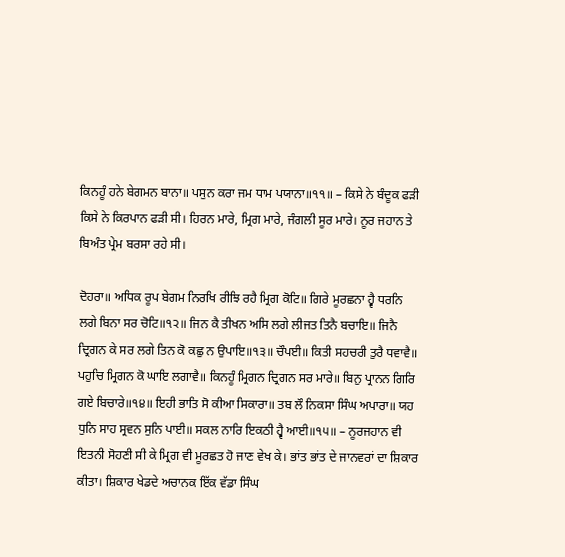ਕਿਨਹੂੰ ਹਨੇ ਬੇਗਮਨ ਬਾਨਾ॥ ਪਸੁਨ ਕਰਾ ਜਮ ਧਾਮ ਪਯਾਨਾ॥੧੧॥ – ਕਿਸੇ ਨੇ ਬੰਦੂਕ ਫੜੀ ਕਿਸੇ ਨੇ ਕਿਰਪਾਨ ਫੜੀ ਸੀ। ਹਿਰਨ ਮਾਰੇ, ਮ੍ਰਿਗ ਮਾਰੇ, ਜੰਗਲੀ ਸੂਰ ਮਾਰੇ। ਨੂਰ ਜਹਾਨ ਤੇ ਬਿਅੰਤ ਪ੍ਰੇਮ ਬਰਸਾ ਰਹੇ ਸੀ।

ਦੋਹਰਾ॥ ਅਧਿਕ ਰੂਪ ਬੇਗਮ ਨਿਰਖਿ ਰੀਝਿ ਰਹੈ ਮ੍ਰਿਗ ਕੋਟਿ॥ ਗਿਰੇ ਮੂਰਛਨਾ ਹ੍ਵੈ ਧਰਨਿ ਲਗੇ ਬਿਨਾ ਸਰ ਚੋਟਿ॥੧੨॥ ਜਿਨ ਕੈ ਤੀਖਨ ਅਸਿ ਲਗੇ ਲੀਜਤ ਤਿਨੈ ਬਚਾਇ॥ ਜਿਨੈ ਦ੍ਰਿਗਨ ਕੇ ਸਰ ਲਗੇ ਤਿਨ ਕੋ ਕਛੁ ਨ ਉਪਾਇ॥੧੩॥ ਚੌਪਈ॥ ਕਿਤੀ ਸਹਚਰੀ ਤੁਰੈ ਧਵਾਵੈ॥ ਪਹੁਚਿ ਮ੍ਰਿਗਨ ਕੋ ਘਾਇ ਲਗਾਵੈ॥ ਕਿਨਹੂੰ ਮ੍ਰਿਗਨ ਦ੍ਰਿਗਨ ਸਰ ਮਾਰੇ॥ ਬਿਨੁ ਪ੍ਰਾਨਨ ਗਿਰਿ ਗਏ ਬਿਚਾਰੇ॥੧੪॥ ਇਹੀ ਭਾਤਿ ਸੋ ਕੀਆ ਸਿਕਾਰਾ॥ ਤਬ ਲੌ ਨਿਕਸਾ ਸਿੰਘ ਅਪਾਰਾ॥ ਯਹ ਧੁਨਿ ਸਾਹ ਸ੍ਰਵਨ ਸੁਨਿ ਪਾਈ॥ ਸਕਲ ਨਾਰਿ ਇਕਠੀ ਹ੍ਵੈ ਆਈ॥੧੫॥ – ਨੂਰਜਹਾਨ ਵੀ ਇਤਨੀ ਸੋਹਣੀ ਸੀ ਕੇ ਮ੍ਰਿਗ ਵੀ ਮੂਰਛਤ ਹੋ ਜਾਣ ਵੇਖ ਕੇ। ਭਾਂਤ ਭਾਂਤ ਦੇ ਜਾਨਵਰਾਂ ਦਾ ਸ਼ਿਕਾਰ ਕੀਤਾ। ਸ਼ਿਕਾਰ ਖੇਡਦੇ ਅਚਾਨਕ ਇੱਕ ਵੱਡਾ ਸਿੰਘ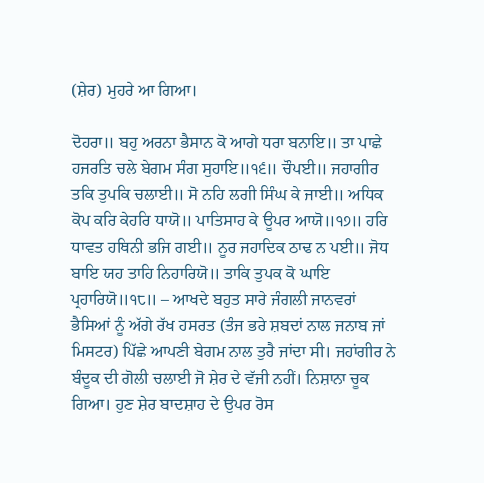(ਸ਼ੇਰ) ਮੁਹਰੇ ਆ ਗਿਆ।

ਦੋਹਰਾ॥ ਬਹੁ ਅਰਨਾ ਭੈਸਾਨ ਕੋ ਆਗੇ ਧਰਾ ਬਨਾਇ॥ ਤਾ ਪਾਛੇ ਹਜਰਤਿ ਚਲੇ ਬੇਗਮ ਸੰਗ ਸੁਹਾਇ॥੧੬॥ ਚੌਪਈ॥ ਜਹਾਗੀਰ ਤਕਿ ਤੁਪਕਿ ਚਲਾਈ॥ ਸੋ ਨਹਿ ਲਗੀ ਸਿੰਘ ਕੇ ਜਾਈ॥ ਅਧਿਕ ਕੋਪ ਕਰਿ ਕੇਹਰਿ ਧਾਯੋ॥ ਪਾਤਿਸਾਹ ਕੇ ਊਪਰ ਆਯੋ॥੧੭॥ ਹਰਿ ਧਾਵਤ ਹਥਿਨੀ ਭਜਿ ਗਈ॥ ਨੂਰ ਜਹਾਦਿਕ ਠਾਢ ਨ ਪਈ॥ ਜੋਧ ਬਾਇ ਯਹ ਤਾਹਿ ਨਿਹਾਰਿਯੋ॥ ਤਾਕਿ ਤੁਪਕ ਕੋ ਘਾਇ ਪ੍ਰਹਾਰਿਯੋ॥੧੮॥ – ਆਖਦੇ ਬਹੁਤ ਸਾਰੇ ਜੰਗਲੀ ਜਾਨਵਰਾਂ ਭੈਸਿਆਂ ਨੂੰ ਅੱਗੇ ਰੱਖ ਹਸਰਤ (ਤੰਜ ਭਰੇ ਸ਼ਬਦਾਂ ਨਾਲ ਜਨਾਬ ਜਾਂ ਮਿਸਟਰ) ਪਿੱਛੇ ਆਪਣੀ ਬੇਗਮ ਨਾਲ ਤੁਰੈ ਜਾਂਦਾ ਸੀ। ਜਹਾਂਗੀਰ ਨੇ ਬੰਦੂਕ ਦੀ ਗੋਲੀ ਚਲਾਈ ਜੋ ਸ਼ੇਰ ਦੇ ਵੱਜੀ ਨਹੀਂ। ਨਿਸ਼ਾਨਾ ਚੂਕ ਗਿਆ। ਹੁਣ ਸ਼ੇਰ ਬਾਦਸ਼ਾਹ ਦੇ ਉਪਰ ਰੋਸ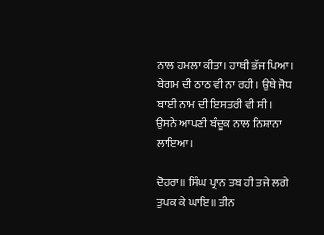ਨਾਲ ਹਮਲਾ ਕੀਤਾ। ਹਾਥੀ ਭੱਜ ਪਿਆ। ਬੇਗਮ ਦੀ ਠਾਠ ਵੀ ਨਾ ਰਹੀ। ਉਥੇ ਜੋਧ ਬਾਈ ਨਾਮ ਦੀ ਇਸਤਰੀ ਵੀ ਸੀ। ਉਸਨੇ ਆਪਣੀ ਬੰਦੂਕ ਨਾਲ ਨਿਸ਼ਾਨਾ ਲਾਇਆ।

ਦੋਹਰਾ॥ ਸਿੰਘ ਪ੍ਰਾਨ ਤਬ ਹੀ ਤਜੇ ਲਗੇ ਤੁਪਕ ਕੇ ਘਾਇ॥ ਤੀਨ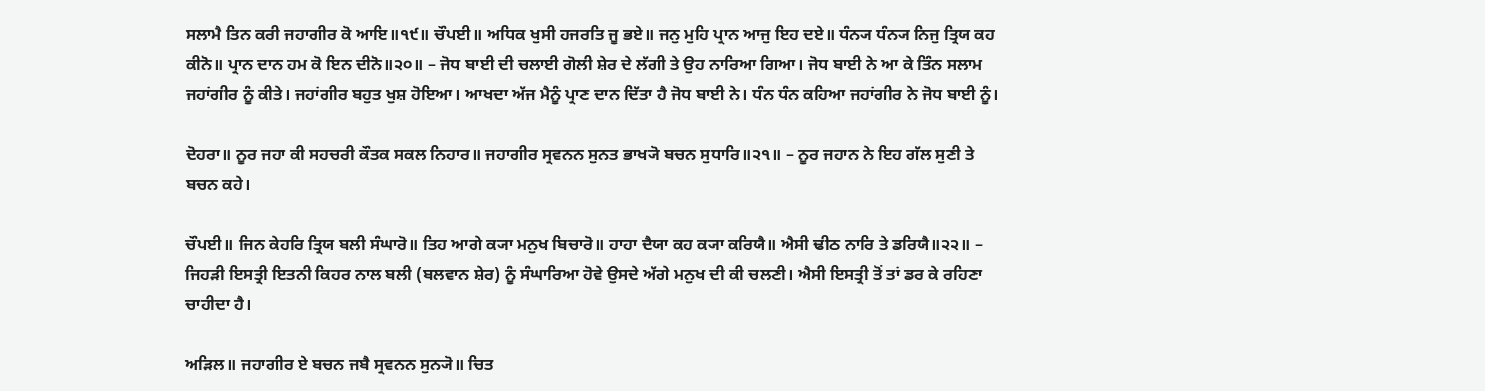ਸਲਾਮੈ ਤਿਨ ਕਰੀ ਜਹਾਗੀਰ ਕੋ ਆਇ॥੧੯॥ ਚੌਪਈ॥ ਅਧਿਕ ਖੁਸੀ ਹਜਰਤਿ ਜੂ ਭਏ॥ ਜਨੁ ਮੁਹਿ ਪ੍ਰਾਨ ਆਜੁ ਇਹ ਦਏ॥ ਧੰਨ੍ਯ ਧੰਨ੍ਯ ਨਿਜੁ ਤ੍ਰਿਯ ਕਹ ਕੀਨੋ॥ ਪ੍ਰਾਨ ਦਾਨ ਹਮ ਕੋ ਇਨ ਦੀਨੋ॥੨੦॥ – ਜੋਧ ਬਾਈ ਦੀ ਚਲਾਈ ਗੋਲੀ ਸ਼ੇਰ ਦੇ ਲੱਗੀ ਤੇ ਉਹ ਨਾਰਿਆ ਗਿਆ। ਜੋਧ ਬਾਈ ਨੇ ਆ ਕੇ ਤਿੰਨ ਸਲਾਮ ਜਹਾਂਗੀਰ ਨੂੰ ਕੀਤੇ। ਜਹਾਂਗੀਰ ਬਹੁਤ ਖੁਸ਼ ਹੋਇਆ। ਆਖਦਾ ਅੱਜ ਮੈਨੂੰ ਪ੍ਰਾਣ ਦਾਨ ਦਿੱਤਾ ਹੈ ਜੋਧ ਬਾਈ ਨੇ। ਧੰਨ ਧੰਨ ਕਹਿਆ ਜਹਾਂਗੀਰ ਨੇ ਜੋਧ ਬਾਈ ਨੂੰ।

ਦੋਹਰਾ॥ ਨੂਰ ਜਹਾ ਕੀ ਸਹਚਰੀ ਕੌਤਕ ਸਕਲ ਨਿਹਾਰ॥ ਜਹਾਗੀਰ ਸ੍ਰਵਨਨ ਸੁਨਤ ਭਾਖ੍ਯੋ ਬਚਨ ਸੁਧਾਰਿ॥੨੧॥ – ਨੂਰ ਜਹਾਨ ਨੇ ਇਹ ਗੱਲ ਸੁਣੀ ਤੇ ਬਚਨ ਕਹੇ।

ਚੌਪਈ॥ ਜਿਨ ਕੇਹਰਿ ਤ੍ਰਿਯ ਬਲੀ ਸੰਘਾਰੋ॥ ਤਿਹ ਆਗੇ ਕ੍ਯਾ ਮਨੁਖ ਬਿਚਾਰੋ॥ ਹਾਹਾ ਦੈਯਾ ਕਹ ਕ੍ਯਾ ਕਰਿਯੈ॥ ਐਸੀ ਢੀਠ ਨਾਰਿ ਤੇ ਡਰਿਯੈ॥੨੨॥ – ਜਿਹੜੀ ਇਸਤ੍ਰੀ ਇਤਨੀ ਕਿਹਰ ਨਾਲ ਬਲੀ (ਬਲਵਾਨ ਸ਼ੇਰ) ਨੂੰ ਸੰਘਾਰਿਆ ਹੋਵੇ ਉਸਦੇ ਅੱਗੇ ਮਨੁਖ ਦੀ ਕੀ ਚਲਣੀ। ਐਸੀ ਇਸਤ੍ਰੀ ਤੋਂ ਤਾਂ ਡਰ ਕੇ ਰਹਿਣਾ ਚਾਹੀਦਾ ਹੈ।

ਅੜਿਲ॥ ਜਹਾਗੀਰ ਏ ਬਚਨ ਜਬੈ ਸ੍ਰਵਨਨ ਸੁਨ੍ਯੋ॥ ਚਿਤ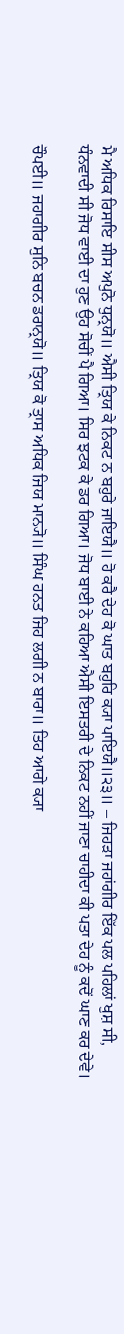ਮੈ ਅਧਿਕ ਰਿਸਾਇ ਸੀਸ ਅਪੁਨੋ ਧੁਨ੍ਰਯੋ॥ ਐਸੀ ਤ੍ਰਿਯ ਕੇ ਨਿਕਟ ਨ ਬਹੁਰੇ ਜਾਇਯੈ॥ ਹੋ ਕਰੈ ਦੇਹ ਕੋ ਘਾਤ ਬਹੁਰਿ ਕ੍ਯਾ ਪਾਇਯੈ॥੨੩॥ – ਜਿਹੜਾ ਜਹਾਂਗੀਰ ਇੱਕ ਪਲ ਪਹਿਲਾਂ ਖੁਸ਼ ਸੀ, ਧੰਨਵਾਦੀ ਸੀ ਜੋਧ ਵਾਈ ਦਾ ਹੁਣ ਉਹ ਸੋਚੀਂ ਪੈ ਗਿਆ। ਸਿਰ ਝਟਕ ਕੇ ਡਰ ਗਿਆ। ਜੋਧ ਬਾਈ ਨੇ ਕਹਿਆ ਐਸੀ ਇਸਤਰੀ ਦੇ ਨਿਕਟ ਨਹੀਂ ਜਾਣਾ ਚਾਹੀਦਾ ਕੀ ਪਤਾ ਦੇਹ ਨੂੰ ਕਦੋਂ ਘਾਣ ਕਰ ਦੇਵੇ।

ਚੌਪਈ॥ ਜਹਾਗੀਰ ਸੁਨਿ ਬਚਨ ਡਰਾਨ੍ਰਯੋ॥ ਤ੍ਰਿਯ ਕੋ ਤ੍ਰਾਸ ਅਧਿਕ ਜਿਯ ਮਾਨ੍ਯੋ॥ ਸਿੰਘ ਹਨਤ ਜਿਹ ਲਗੀ ਨ ਬਾਰਾ॥ ਤਿਹ ਆਗੇ ਕ੍ਯਾ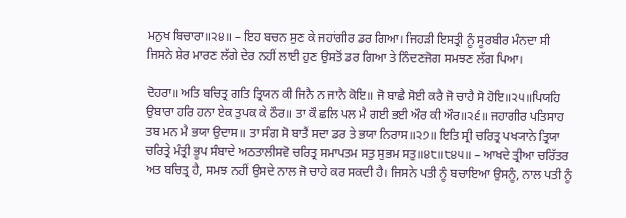ਮਨੁਖ ਬਿਚਾਰਾ॥੨੪॥ – ਇਹ ਬਚਨ ਸੁਣ ਕੇ ਜਹਾਂਗੀਰ ਡਰ ਗਿਆ। ਜਿਹੜੀ ਇਸਤ੍ਰੀ ਨੂੰ ਸੂਰਬੀਰ ਮੰਨਦਾ ਸੀ ਜਿਸਨੇ ਸ਼ੇਰ ਮਾਰਣ ਲੱਗੇ ਦੇਰ ਨਹੀਂ ਲਾਈ ਹੁਣ ਉਸਤੋਂ ਡਰ ਗਿਆ ਤੇ ਨਿੰਦਣਜੋਗ ਸਮਝਣ ਲੱਗ ਪਿਆ।

ਦੋਹਰਾ॥ ਅਤਿ ਬਚਿਤ੍ਰ ਗਤਿ ਤ੍ਰਿਯਨ ਕੀ ਜਿਨੈ ਨ ਜਾਨੈ ਕੋਇ॥ ਜੋ ਬਾਛੈ ਸੋਈ ਕਰੈ ਜੋ ਚਾਹੈ ਸੋ ਹੋਇ॥੨੫॥ਪਿਯਹਿ ਉਬਾਰਾ ਹਰਿ ਹਨਾ ਏਕ ਤੁਪਕ ਕੇ ਠੌਰ॥ ਤਾ ਕੌ ਛਲਿ ਪਲ ਮੈ ਗਈ ਭਈ ਔਰ ਕੀ ਔਰ॥੨੬॥ ਜਹਾਗੀਰ ਪਤਿਸਾਹ ਤਬ ਮਨ ਮੈ ਭਯਾ ਉਦਾਸ॥ ਤਾ ਸੰਗ ਸੋ ਬਾਤੈਂ ਸਦਾ ਡਰ ਤੇ ਭਯਾ ਨਿਰਾਸ॥੨੭॥ ਇਤਿ ਸ੍ਰੀ ਚਰਿਤ੍ਰ ਪਖ੍ਯਾਨੇ ਤ੍ਰਿਯਾ ਚਰਿਤ੍ਰੇ ਮੰਤ੍ਰੀ ਭੂਪ ਸੰਬਾਦੇ ਅਠਤਾਲੀਸਵੋ ਚਰਿਤ੍ਰ ਸਮਾਪਤਮ ਸਤੁ ਸੁਭਮ ਸਤੁ॥੪੮॥੮੪੫॥ – ਆਖਦੇ ਤ੍ਰੀਆ ਚਰਿੱਤਰ ਅਤ ਬਚਿਤ੍ਰ ਹੈ, ਸਮਝ ਨਹੀਂ ਉਸਦੇ ਨਾਲ ਜੋ ਚਾਹੇ ਕਰ ਸਕਦੀ ਹੈ। ਜਿਸਨੇ ਪਤੀ ਨੂੰ ਬਚਾਇਆ ਉਸਨੂੰ, ਨਾਲ ਪਤੀ ਨੂੰ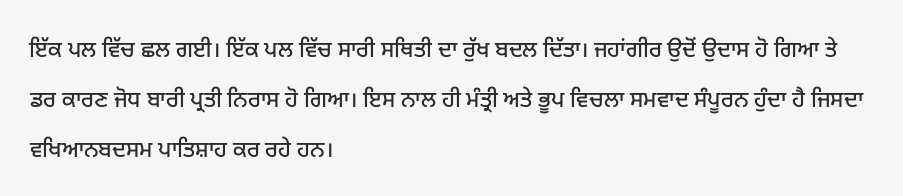ਇੱਕ ਪਲ ਵਿੱਚ ਛਲ ਗਈ। ਇੱਕ ਪਲ ਵਿੱਚ ਸਾਰੀ ਸਥਿਤੀ ਦਾ ਰੁੱਖ ਬਦਲ ਦਿੱਤਾ। ਜਹਾਂਗੀਰ ਉਦੋਂ ਉਦਾਸ ਹੋ ਗਿਆ ਤੇ ਡਰ ਕਾਰਣ ਜੋਧ ਬਾਰੀ ਪ੍ਰਤੀ ਨਿਰਾਸ ਹੋ ਗਿਆ। ਇਸ ਨਾਲ ਹੀ ਮੰਤ੍ਰੀ ਅਤੇ ਭੂਪ ਵਿਚਲਾ ਸਮਵਾਦ ਸੰਪੂਰਨ ਹੁੰਦਾ ਹੈ ਜਿਸਦਾ ਵਖਿਆਨਬਦਸਮ ਪਾਤਿਸ਼ਾਹ ਕਰ ਰਹੇ ਹਨ।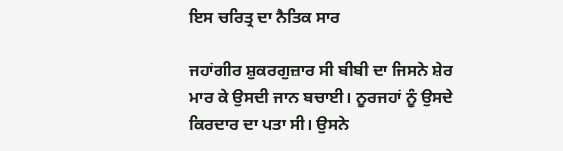ਇਸ ਚਰਿਤ੍ਰ ਦਾ ਨੈਤਿਕ ਸਾਰ

ਜਹਾਂਗੀਰ ਸ਼ੁਕਰਗੁਜ਼ਾਰ ਸੀ ਬੀਬੀ ਦਾ ਜਿਸਨੇ ਸ਼ੇਰ ਮਾਰ ਕੇ ਉਸਦੀ ਜਾਨ ਬਚਾਈ। ਨੂਰਜਹਾਂ ਨੂੰ ਉਸਦੇ ਕਿਰਦਾਰ ਦਾ ਪਤਾ ਸੀ। ਉਸਨੇ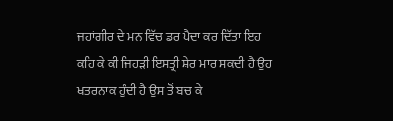ਜਹਾਂਗੀਰ ਦੇ ਮਨ ਵਿੱਚ ਡਰ ਪੈਦਾ ਕਰ ਦਿੱਤਾ ਇਹ ਕਹਿ ਕੇ ਕੀ ਜਿਹੜੀ ਇਸਤ੍ਰੀ ਸ਼ੇਰ ਮਾਰ ਸਕਦੀ ਹੈ ਉਹ ਖਤਰਨਾਕ ਹੁੰਦੀ ਹੈ ਉਸ ਤੋਂ ਬਚ ਕੇ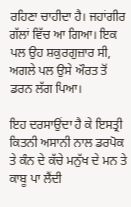ਰਹਿਣਾ ਚਾਹੀਦਾ ਹੈ। ਜਹਾਂਗੀਰ ਗੱਲਾਂ ਵਿੱਚ ਆ ਗਿਆ। ਇਕ ਪਲ ਉਹ ਸ਼ਕੁਰਗੁਜ਼ਾਰ ਸੀ, ਅਗਲੇ ਪਲ ਉਸੇ ਔਰਤ ਤੋਂ ਡਰਨ ਲੱਗ ਪਿਆ।

ਇਹ ਦਰਸਾਉਂਦਾ ਹੈ ਕੇ ਇਸਤ੍ਰੀ ਕਿਤਨੀ ਅਸਾਨੀ ਨਾਲ ਡਰਪੋਕ ਤੇ ਕੰਨ ਦੇ ਕੱਚੇ ਮਨੁੱਖ ਦੇ ਮਨ ਤੇ ਕਾਬੂ ਪਾ ਲੈਂਦੀ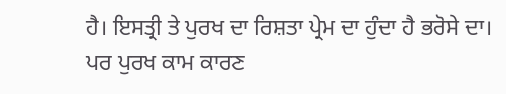ਹੈ। ਇਸਤ੍ਰੀ ਤੇ ਪੁਰਖ ਦਾ ਰਿਸ਼ਤਾ ਪ੍ਰੇਮ ਦਾ ਹੁੰਦਾ ਹੈ ਭਰੋਸੇ ਦਾ। ਪਰ ਪੁਰਖ ਕਾਮ ਕਾਰਣ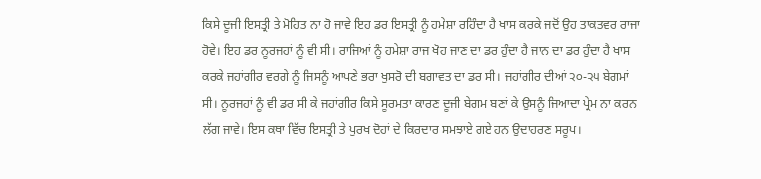ਕਿਸੇ ਦੂਜੀ ਇਸਤ੍ਰੀ ਤੇ ਮੋਹਿਤ ਨਾ ਹੋ ਜਾਵੇ ਇਹ ਡਰ ਇਸਤ੍ਰੀ ਨੂੰ ਹਮੇਸ਼ਾ ਰਹਿੰਦਾ ਹੈ ਖਾਸ ਕਰਕੇ ਜਦੋਂ ਉਹ ਤਾਕਤਵਰ ਰਾਜਾ ਹੋਵੇ। ਇਹ ਡਰ ਨੂਰਜਹਾਂ ਨੂੰ ਵੀ ਸੀ। ਰਾਜਿਆਂ ਨੂੰ ਹਮੇਸ਼ਾ ਰਾਜ ਖੋਹ ਜਾਣ ਦਾ ਡਰ ਹੁੰਦਾ ਹੈ ਜਾਨ ਦਾ ਡਰ ਹੁੰਦਾ ਹੈ ਖਾਸ ਕਰਕੇ ਜਹਾਂਗੀਰ ਵਰਗੇ ਨੂੰ ਜਿਸਨੂੰ ਆਪਣੇ ਭਰਾ ਖੁਸਰੋ ਦੀ ਬਗਾਵਤ ਦਾ ਡਰ ਸੀ। ਜਹਾਂਗੀਰ ਦੀਆਂ ੨੦-੨੫ ਬੇਗਮਾਂ ਸੀ। ਨੂਰਜਹਾਂ ਨੂੰ ਵੀ ਡਰ ਸੀ ਕੇ ਜਹਾਂਗੀਰ ਕਿਸੇ ਸੂਰਮਤਾ ਕਾਰਣ ਦੂਜੀ ਬੇਗਮ ਬਣਾਂ ਕੇ ਉਸਨੂੰ ਜਿਆਦਾ ਪ੍ਰੇਮ ਨਾ ਕਰਨ ਲੱਗ ਜਾਵੇ। ਇਸ ਕਥਾ ਵਿੱਚ ਇਸਤ੍ਰੀ ਤੇ ਪੁਰਖ ਦੋਹਾਂ ਦੇ ਕਿਰਦਾਰ ਸਮਝਾਏ ਗਏ ਹਨ ਉਦਾਹਰਣ ਸਰੂਪ।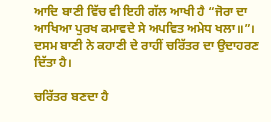ਆਦਿ ਬਾਣੀ ਵਿੱਚ ਵੀ ਇਹੀ ਗੱਲ ਆਖੀ ਹੈ “ਜੋਰਾ ਦਾ ਆਖਿਆ ਪੁਰਖ ਕਮਾਵਦੇ ਸੇ ਅਪਵਿਤ ਅਮੇਧ ਖਲਾ॥”। ਦਸਮ ਬਾਣੀ ਨੇ ਕਹਾਣੀ ਦੇ ਰਾਹੀਂ ਚਰਿੱਤਰ ਦਾ ਉਦਾਹਰਣ ਦਿੱਤਾ ਹੈ।

ਚਰਿੱਤਰ ਬਣਦਾ ਹੈ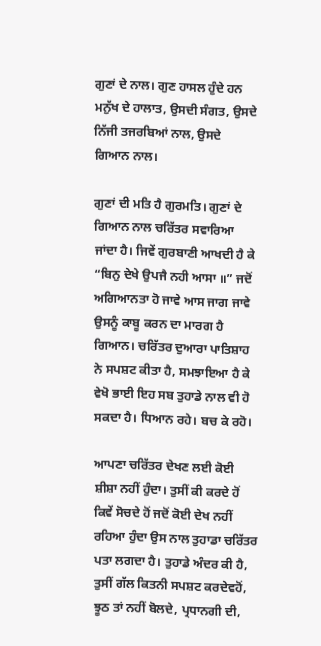ਗੁਣਾਂ ਦੇ ਨਾਲ। ਗੁਣ ਹਾਸਲ ਹੁੰਦੇ ਹਨ ਮਨੁੱਖ ਦੇ ਹਾਲਾਤ, ਉਸਦੀ ਸੰਗਤ, ਉਸਦੇ ਨਿੱਜੀ ਤਜਰਬਿਆਂ ਨਾਲ, ਉਸਦੇ ਗਿਆਨ ਨਾਲ।

ਗੁਣਾਂ ਦੀ ਮਤਿ ਹੈ ਗੁਰਮਤਿ। ਗੁਣਾਂ ਦੇ ਗਿਆਨ ਨਾਲ ਚਰਿੱਤਰ ਸਵਾਰਿਆ ਜਾਂਦਾ ਹੈ। ਜਿਵੇਂ ਗੁਰਬਾਣੀ ਆਖਦੀ ਹੈ ਕੇ “ਬਿਨੁ ਦੇਖੇ ਉਪਜੈ ਨਹੀ ਆਸਾ ॥” ਜਦੋਂ ਅਗਿਆਨਤਾ ਹੋ ਜਾਵੇ ਆਸ ਜਾਗ ਜਾਵੇ ਉਸਨੂੰ ਕਾਬੂ ਕਰਨ ਦਾ ਮਾਰਗ ਹੈ ਗਿਆਨ। ਚਰਿੱਤਰ ਦੁਆਰਾ ਪਾਤਿਸ਼ਾਹ ਨੇ ਸਪਸ਼ਟ ਕੀਤਾ ਹੈ, ਸਮਝਾਇਆ ਹੈ ਕੇ ਵੇਖੋ ਭਾਈ ਇਹ ਸਬ ਤੁਹਾਡੇ ਨਾਲ ਵੀ ਹੋ ਸਕਦਾ ਹੈ। ਧਿਆਨ ਰਹੇ। ਬਚ ਕੇ ਰਹੋ।

ਆਪਣਾ ਚਰਿੱਤਰ ਦੇਖਣ ਲਈ ਕੋਈ ਸ਼ੀਸ਼ਾ ਨਹੀਂ ਹੁੰਦਾ। ਤੁਸੀਂ ਕੀ ਕਰਦੇ ਹੋਂ ਕਿਵੇਂ ਸੋਚਦੇ ਹੋਂ ਜਦੋਂ ਕੋਈ ਦੇਖ ਨਹੀਂ ਰਹਿਆ ਹੁੰਦਾ ਉਸ ਨਾਲ ਤੁਹਾਡਾ ਚਰਿੱਤਰ ਪਤਾ ਲਗਦਾ ਹੈ। ਤੁਹਾਡੇ ਅੰਦਰ ਕੀ ਹੈ, ਤੁਸੀਂ ਗੱਲ ਕਿਤਨੀ ਸਪਸ਼ਟ ਕਰਦੇਵਹੋਂ, ਝੂਠ ਤਾਂ ਨਹੀਂ ਬੋਲਦੇ, ਪ੍ਰਧਾਨਗੀ ਦੀ,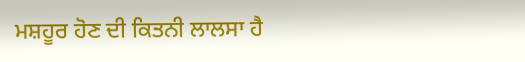ਮਸ਼ਹੂਰ ਹੋਣ ਦੀ ਕਿਤਨੀ ਲਾਲਸਾ ਹੈ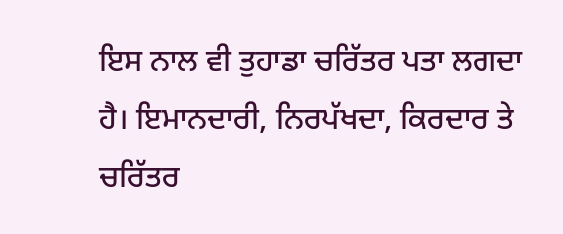ਇਸ ਨਾਲ ਵੀ ਤੁਹਾਡਾ ਚਰਿੱਤਰ ਪਤਾ ਲਗਦਾ ਹੈ। ਇਮਾਨਦਾਰੀ, ਨਿਰਪੱਖਦਾ, ਕਿਰਦਾਰ ਤੇ ਚਰਿੱਤਰ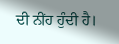ਦੀ ਨੀਂਹ ਹੁੰਦੀ ਹੈ।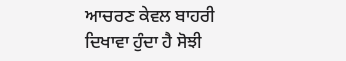ਆਚਰਣ ਕੇਵਲ ਬਾਹਰੀ ਦਿਖਾਵਾ ਹੁੰਦਾ ਹੈ ਸੋਝੀ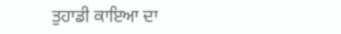ਤੁਹਾਡੀ ਕਾਇਆ ਦਾ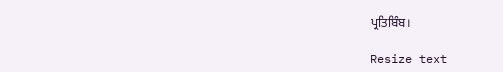ਪ੍ਰਤਿਬਿੰਬ।

Resize text